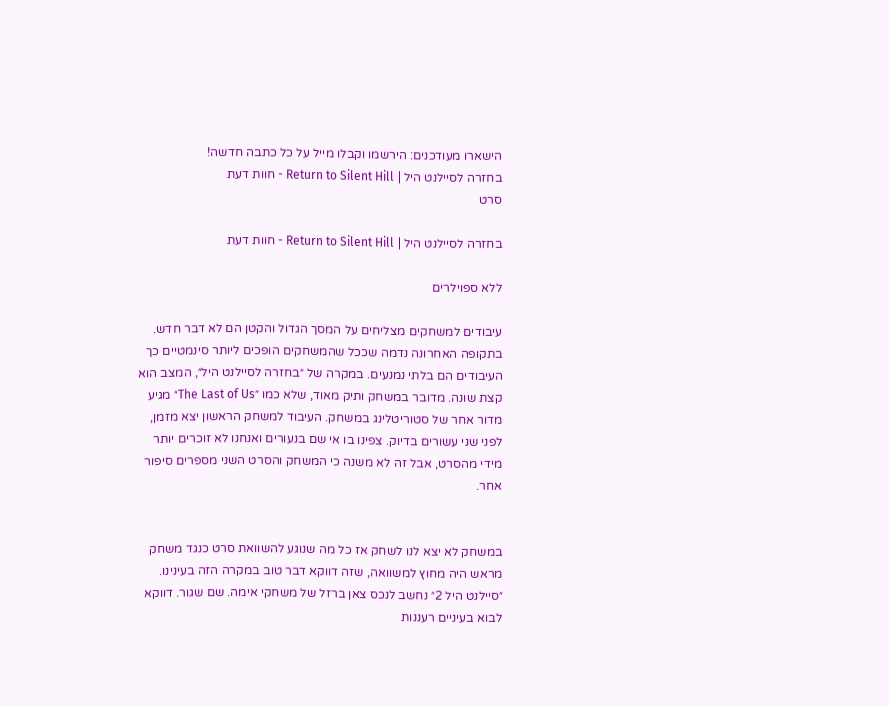הישארו מעודכנים: הירשמו וקבלו מייל על כל כתבה חדשה!
בחזרה לסיילנט היל | Return to Silent Hill - חוות דעת
סרט

בחזרה לסיילנט היל | Return to Silent Hill - חוות דעת

ללא ספוילרים

עיבודים למשחקים מצליחים על המסך הגדול והקטן הם לא דבר חדש. בתקופה האחרונה נדמה שככל שהמשחקים הופכים ליותר סינמטיים כך העיבודים הם בלתי נמנעים. במקרה של ״בחזרה לסיילנט היל״, המצב הוא קצת שונה. מדובר במשחק ותיק מאוד, שלא כמו ״The Last of Us״ מגיע מדור אחר של סטוריטלינג במשחק. העיבוד למשחק הראשון יצא מזמן, לפני שני עשורים בדיוק. צפינו בו אי שם בנעורים ואנחנו לא זוכרים יותר מידי מהסרט, אבל זה לא משנה כי המשחק והסרט השני מספרים סיפור אחר.


במשחק לא יצא לנו לשחק אז כל מה שנוגע להשוואת סרט כנגד משחק מראש היה מחוץ למשוואה, שזה דווקא דבר טוב במקרה הזה בעינינו. ״סיילנט היל 2״ נחשב לנכס צאן ברזל של משחקי אימה. שם שגור. דווקא לבוא בעיניים רעננות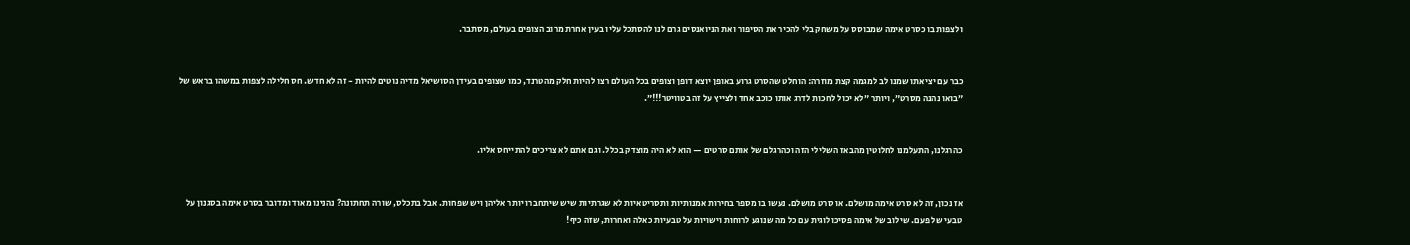ולצפות בו כסרט אימה שמבוסס על משחק בלי להכיר את הסיפור ואת הניואנסים גרם לנו להסתכל עליו בעין אחרת מרוב הצופים בעולם, מסתבר.


כבר עם יציאתו שמנו לב למגמה קצת מוזרה: הוחלט שהסרט גרוע באופן יוצא דופן וצופים בכל העולם רצו להיות חלק מהטרנד, כמו שצופים בעידן הסושיאל מדיה נוטים להיות - זה לא חדש. חס חלילה לצפות במשהו בראש של ״בואו נהנה מסרט״, ויותר ״לא יכול לחכות לדרג אותו כוכב אחד ולצייץ על זה בטוויטר!!!״.


כהרגלנו, התעלמנו לחלוטין מהבאז השלילי הזה וכהרגלם של אותם סרטים — הוא לא היה מוצדק בכלל. וגם אתם לא צריכים להתייחס אליו.


אז נכון, זה לא סרט אימה מושלם. או סרט מושלם. נעשו בו מספר בחירות אמנותיות ותסריטאיות לא שגרתיות שיש שיתחברו יותר אליהן ויש שפחות. אבל בתכלס, שורה תחתונה? נהנינו מאוד ומדובר בסרט אימה בסגנון על טבעי של פעם. שילוב של אימה פסיכולוגית עם כל מה שנוגע לרוחות וישויות על טבעיות כאלה ואחרות, שזה כיף!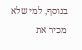בנוסף, למי שלא מכיר את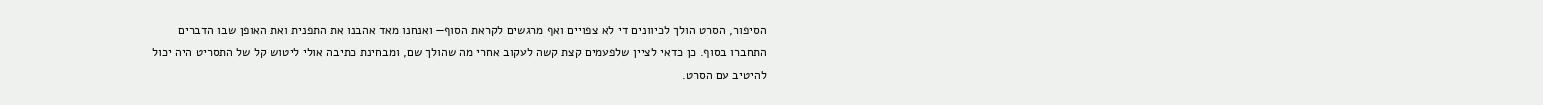הסיפור, הסרט הולך לכיוונים די לא צפויים ואף מרגשים לקראת הסוף— ואנחנו מאד אהבנו את התפנית ואת האופן שבו הדברים התחברו בסוף. כן כדאי לציין שלפעמים קצת קשה לעקוב אחרי מה שהולך שם, ומבחינת כתיבה אולי ליטוש קל של התסריט היה יכול להיטיב עם הסרט.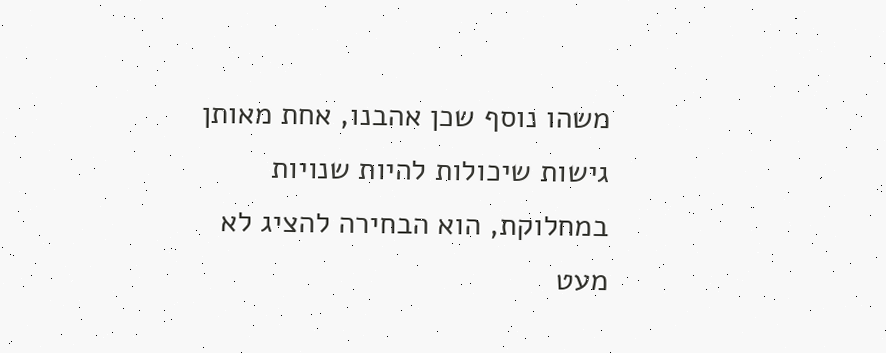משהו נוסף שכן אהבנו, אחת מאותן גישות שיכולות להיות שנויות במחלוקת, הוא הבחירה להציג לא מעט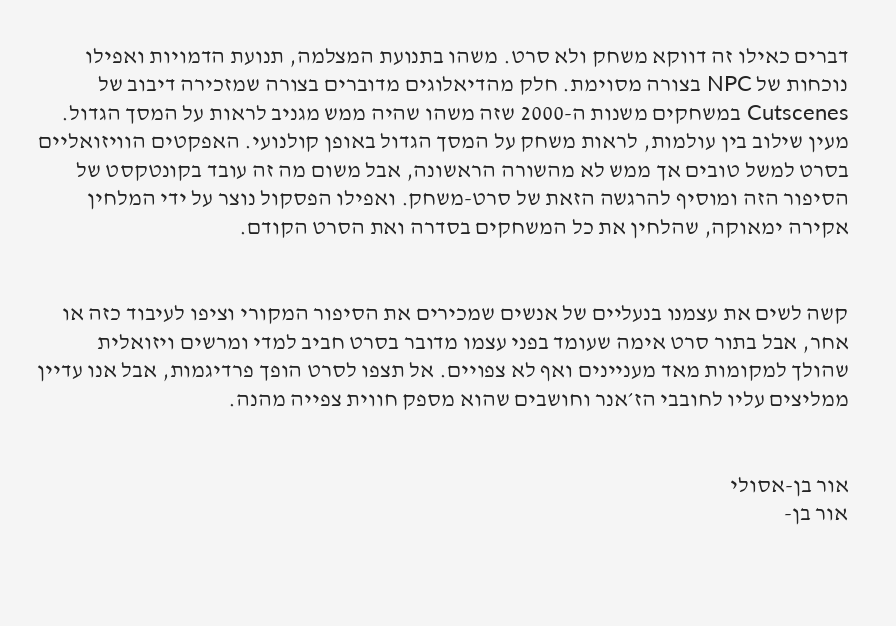דברים כאילו זה דווקא משחק ולא סרט. משהו בתנועת המצלמה, תנועת הדמויות ואפילו נוכחות של NPC בצורה מסוימת. חלק מהדיאלוגים מדוברים בצורה שמזכירה דיבוב של Cutscenes במשחקים משנות ה-2000 שזה משהו שהיה ממש מגניב לראות על המסך הגדול. מעין שילוב בין עולמות, לראות משחק על המסך הגדול באופן קולנועי. האפקטים הוויזואליים בסרט למשל טובים אך ממש לא מהשורה הראשונה, אבל משום מה זה עובד בקונטקסט של הסיפור הזה ומוסיף להרגשה הזאת של סרט-משחק. ואפילו הפסקול נוצר על ידי המלחין אקירה ימאוקה, שהלחין את כל המשחקים בסדרה ואת הסרט הקודם.


קשה לשים את עצמנו בנעליים של אנשים שמכירים את הסיפור המקורי וציפו לעיבוד כזה או אחר, אבל בתור סרט אימה שעומד בפני עצמו מדובר בסרט חביב למדי ומרשים ויזואלית שהולך למקומות מאד מעניינים ואף לא צפויים. אל תצפו לסרט הופך פרדיגמות, אבל אנו עדיין ממליצים עליו לחובבי הז׳אנר וחושבים שהוא מספק חווית צפייה מהנה.


אור בן-אסולי
אור בן-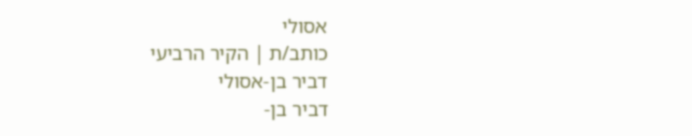אסולי
כותב/ת | הקיר הרביעי
דביר בן-אסולי
דביר בן-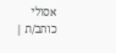אסולי
כותב/ת |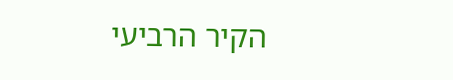הקיר הרביעי